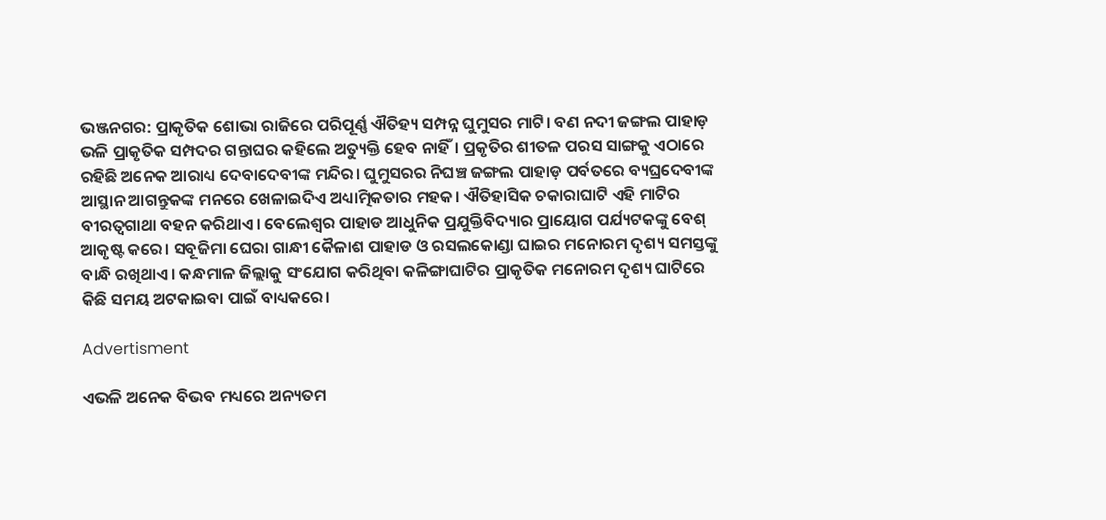ଭଞ୍ଜନଗର: ପ୍ରାକୃତିକ ଶୋଭା ରାଜିରେ ପରିପୂର୍ଣ୍ଣ ଐତିହ୍ୟ ସମ୍ପନ୍ନ ଘୁମୁସର ମାଟି। ବଣ ନଦୀ ଜଙ୍ଗଲ ପାହାଡ଼ ଭଳି ପ୍ରାକୃତିକ ସମ୍ପଦର ଗନ୍ତାଘର କହିଲେ ଅତ୍ୟୁକ୍ତି ହେବ ନାହିଁ। ପ୍ରକୃତିର ଶୀତଳ ପରସ ସାଙ୍ଗକୁ ଏଠାରେ ରହିଛି ଅନେକ ଆରାଧ୍ୟ ଦେବାଦେବୀଙ୍କ ମନ୍ଦିର। ଘୁମୁସରର ନିଘଞ୍ଚ ଜଙ୍ଗଲ ପାହାଡ଼ ପର୍ବତରେ ବ୍ୟଘ୍ରଦେବୀଙ୍କ ଆସ୍ଥାନ ଆଗନ୍ତୁକଙ୍କ ମନରେ ଖେଳାଇଦିଏ ଅଧ୍ୟାତ୍ମିକତାର ମହକ। ଐତିହାସିକ ଚକାରାଘାଟି ଏହି ମାଟିର ବୀରତ୍ବଗାଥା ବହନ କରିଥାଏ। ବେଲେଶ୍ବର ପାହାଡ ଆଧୁନିକ ପ୍ରଯୁକ୍ତିବିଦ୍ୟାର ପ୍ରାୟୋଗ ପର୍ଯ୍ୟଟକଙ୍କୁ ବେଶ୍ ଆକୃଷ୍ଟ କରେ। ସବୂଜିମା ଘେରା ଗାନ୍ଧୀ କୈଳାଶ ପାହାଡ ଓ ରସଲକୋଣ୍ଡା ଘାଇର ମନୋରମ ଦୃଶ୍ୟ ସମସ୍ତଙ୍କୁ ବାନ୍ଧି ରଖିଥାଏ। କନ୍ଧମାଳ ଜିଲ୍ଲାକୁ ସଂଯୋଗ କରିଥିବା କଳିଙ୍ଗାଘାଟିର ପ୍ରାକୃତିକ ମନୋରମ ଦୃଶ୍ୟ ଘାଟିରେ କିଛି ସମୟ ଅଟକାଇବା ପାଇଁ ବାଧ୍ୟକରେ।

Advertisment

ଏଭଳି ଅନେକ ବିଭବ ମଧ୍ୟରେ ଅନ୍ୟତମ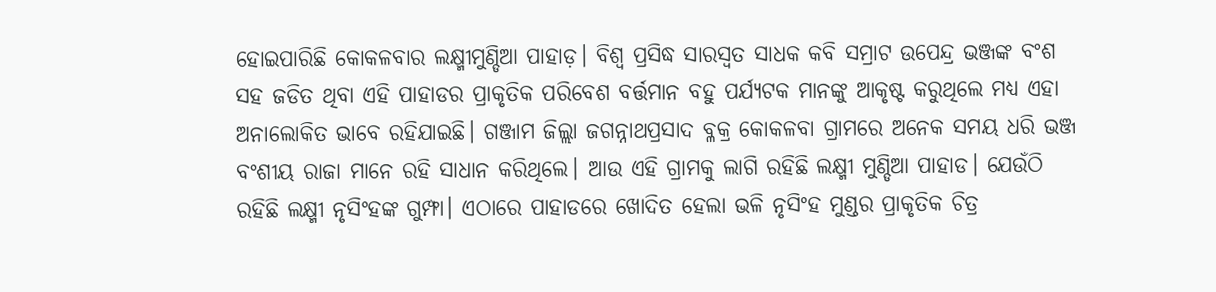ହୋଇପାରିଛି କୋକଳବାର ଲକ୍ଷ୍ମୀମୁଣ୍ଡିଆ ପାହାଡ଼। ବିଶ୍ବ ପ୍ରସିଦ୍ଧ ସାରସ୍ବତ ସାଧକ କବି ସମ୍ରାଟ ଉପେନ୍ଦ୍ର ଭଞ୍ଜଙ୍କ ବଂଶ ସହ ଜଡିତ ଥିବା ଏହି ପାହାଡର ପ୍ରାକୃତିକ ପରିବେଶ ବର୍ତ୍ତମାନ ବହୁ ପର୍ଯ୍ୟଟକ ମାନଙ୍କୁ ଆକୃଷ୍ଟ କରୁଥିଲେ ମଧ୍ୟ ଏହା ଅନାଲୋକିତ ଭାବେ ରହିଯାଇଛି। ଗଞ୍ଜାମ ଜିଲ୍ଲା ଜଗନ୍ନାଥପ୍ରସାଦ ବ୍ଳକ୍ର କୋକଳବା ଗ୍ରାମରେ ଅନେକ ସମୟ ଧରି ଭଞ୍ଜ ବଂଶୀୟ ରାଜା ମାନେ ରହି ସାଧାନ କରିଥିଲେ। ଆଉ ଏହି ଗ୍ରାମକୁ ଲାଗି ରହିଛି ଲକ୍ଷ୍ମୀ ମୁଣ୍ଡିଆ ପାହାଡ। ଯେଉଁଠି ରହିଛି ଲକ୍ଷ୍ମୀ ନୃସିଂହଙ୍କ ଗୁମ୍ଫା। ଏଠାରେ ପାହାଡରେ ଖୋଦିତ ହେଲା ଭଳି ନୃସିଂହ ମୁଣ୍ଡର ପ୍ରାକୃତିକ ଚିତ୍ର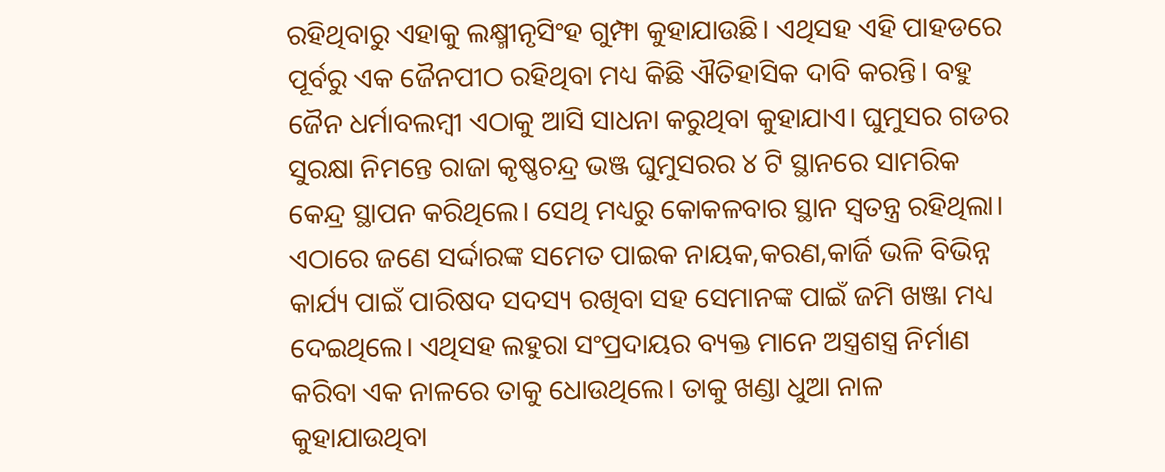ରହିଥିବାରୁ ଏହାକୁ ଲକ୍ଷ୍ମୀନୃସିଂହ ଗୁମ୍ଫା କୁହାଯାଉଛି। ଏଥିସହ ଏହି ପାହଡରେ ପୂର୍ବରୁ ଏକ ଜୈନପୀଠ ରହିଥିବା ମଧ୍ୟ କିଛି ଐତିହାସିକ ଦାବି କରନ୍ତି। ବହୁ ଜୈନ ଧର୍ମାବଲମ୍ବୀ ଏଠାକୁ ଆସି ସାଧନା କରୁଥିବା କୁହାଯାଏ। ଘୁମୁସର ଗଡର ସୁରକ୍ଷା ନିମନ୍ତେ ରାଜା କୃଷ୍ଣଚନ୍ଦ୍ର ଭଞ୍ଜ ଘୁମୁସରର ୪ ଟି ସ୍ଥାନରେ ସାମରିକ କେନ୍ଦ୍ର ସ୍ଥାପନ କରିଥିଲେ। ସେଥି ମଧ୍ୟରୁ କୋକଳବାର ସ୍ଥାନ ସ୍ବତନ୍ତ୍ର ରହିଥିଲା। ଏଠାରେ ଜଣେ ସର୍ଦ୍ଦାରଙ୍କ ସମେତ ପାଇକ ନାୟକ,କରଣ,କାର୍ଜି ଭଳି ବିଭିନ୍ନ କାର୍ଯ୍ୟ ପାଇଁ ପାରିଷଦ ସଦସ୍ୟ ରଖିବା ସହ ସେମାନଙ୍କ ପାଇଁ ଜମି ଖଞ୍ଜା ମଧ୍ୟ ଦେଇଥିଲେ। ଏଥିସହ ଲହୁରା ସଂପ୍ରଦାୟର ବ୍ୟକ୍ତ ମାନେ ଅସ୍ତ୍ରଶସ୍ତ୍ର ନିର୍ମାଣ କରିବା ଏକ ନାଳରେ ତାକୁ ଧୋଉଥିଲେ। ତାକୁ ଖଣ୍ଡା ଧୁଆ ନାଳ କୁହାଯାଉଥିବା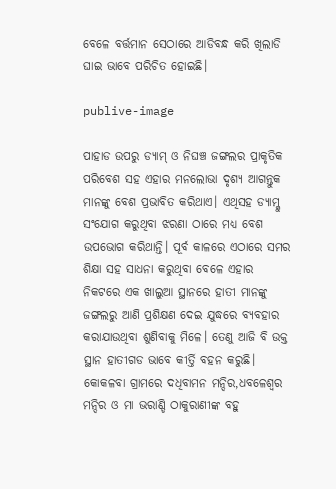ବେଳେ ବର୍ତ୍ତମାନ ସେଠାରେ ଆଡିବନ୍ଧ କରି ଖିଲାଡି ଘାଇ ଭାବେ ପରିଚିତ ହୋଇଛି।

publive-image

ପାହାଡ ଉପରୁ ଡ୍ୟାମ୍ ଓ ନିଘଞ୍ଚ ଜଙ୍ଗଲର ପ୍ରାକୃତିକ ପରିବେଶ ସହ ଏହାର ମନଲୋଭା ଦୃଶ୍ୟ ଆଗନ୍ତୁକ ମାନଙ୍କୁ ବେଶ ପ୍ରଭାବିତ କରିଥାଏ। ଏଥିସହ ଡ୍ୟାମ୍କୁ ସଂଯୋଗ କରୁଥିବା ଝରଣା ଠାରେ ମଧ୍ୟ ବେଶ ଉପଭୋଗ କରିଥାନ୍ତି। ପୂର୍ବ କାଳରେ ଏଠାରେ ସମର ଶିକ୍ଷା ସହ ସାଧନା କରୁଥିବା ବେଳେ ଏହାର ନିକଟରେ ଏକ ଖାଲୁଆ ସ୍ଥାନରେ ହାତୀ ମାନଙ୍କୁ ଜଙ୍ଗଲରୁ ଆଣି ପ୍ରଶିକ୍ଷଣ ଦେଇ ଯୁଦ୍ଧରେ ବ୍ୟବହାର କରାଯାଉଥିବା ଶୁଣିବାକୁ ମିଳେ। ତେଣୁ ଆଜି ବି ଉକ୍ତ ସ୍ଥାନ ହାତୀଗଡ ଭାବେ କୀର୍ତ୍ତି ବହନ କରୁଛି। କୋକଳବା ଗ୍ରାମରେ ଦଧିବାମନ ମନ୍ଦିର,ଧବଳେଶ୍ବର ମନ୍ଦିର ଓ ମା ଭରାଣ୍ଡି ଠାକୁରାଣୀଙ୍କ ବହୁ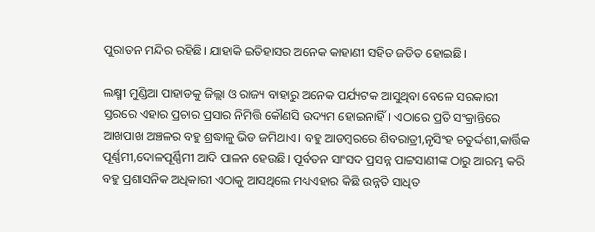ପୁରାତନ ମନ୍ଦିର ରହିଛି। ଯାହାକି ଇତିହାସର ଅନେକ କାହାଣୀ ସହିତ ଜଡିତ ହୋଇଛି।

ଲକ୍ଷ୍ମୀ ମୁଣ୍ଡିଆ ପାହାଡକୁ ଜିଲ୍ଲା ଓ ରାଜ୍ୟ ବାହାରୁ ଅନେକ ପର୍ଯ୍ୟଟକ ଆସୁଥିବା ବେଳେ ସରକାରୀ ସ୍ତରରେ ଏହାର ପ୍ରଚାର ପ୍ରସାର ନିମିତ୍ତି କୌଣସି ଉଦ୍ୟମ ହୋଇନାହିଁ। ଏଠାରେ ପ୍ରତି ସଂକ୍ରାନ୍ତିରେ ଆଖପାଖ ଅଞ୍ଚଳର ବହୁ ଶ୍ରଦ୍ଧାଳୁ ଭିଡ ଜମିଥାଏ। ବହୁ ଆଡମ୍ବରରେ ଶିବରାତ୍ରୀ,ନୃସିଂହ ଚତୁର୍ଦ୍ଦଶୀ,କାର୍ତ୍ତିକ ପୂର୍ଣ୍ଣମୀ,ଦୋଳପୂର୍ଣ୍ଣିମୀ ଆଦି ପାଳନ ହେଉଛି। ପୂର୍ବତନ ସାଂସଦ ପ୍ରସନ୍ନ ପାଟ୍ଟସାଣୀଙ୍କ ଠାରୁ ଆରମ୍ଭ କରି ବହୁ ପ୍ରଶାସନିକ ଅଧିକାରୀ ଏଠାକୁ ଆସଥିଲେ ମଧ୍ୟଏହାର କିଛି ଉନ୍ନତି ସାଧିତ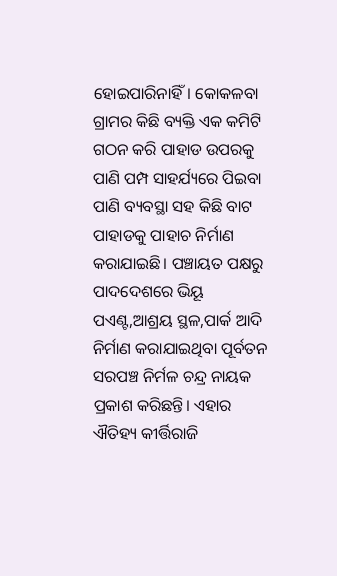ହୋଇପାରିନାହିଁ। କୋକଳବା ଗ୍ରାମର କିଛି ବ୍ୟକ୍ତି ଏକ କମିଟି ଗଠନ କରି ପାହାଡ ଉପରକୁ ପାଣି ପମ୍ପ ସାହର୍ଯ୍ୟରେ ପିଇବା ପାଣି ବ୍ୟବସ୍ଥା ସହ କିଛି ବାଟ ପାହାଡକୁ ପାହାଚ ନିର୍ମାଣ କରାଯାଇଛି। ପଞ୍ଚାୟତ ପକ୍ଷରୁ ପାଦଦେଶରେ ଭିୟୂ ପଏଣ୍ଟ,ଆଶ୍ରୟ ସ୍ଥଳ,ପାର୍କ ଆଦି ନିର୍ମାଣ କରାଯାଇଥିବା ପୂର୍ବତନ ସରପଞ୍ଚ ନିର୍ମଳ ଚନ୍ଦ୍ର ନାୟକ ପ୍ରକାଶ କରିଛନ୍ତି। ଏହାର ଐତିହ୍ୟ କୀର୍ତ୍ତିରାଜି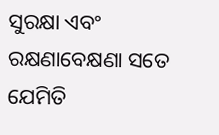ସୁରକ୍ଷା ଏବଂ ରକ୍ଷଣାବେକ୍ଷଣା ସତେ ଯେମିତି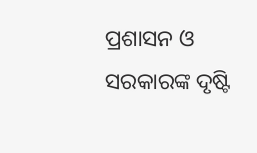ପ୍ରଶାସନ ଓ ସରକାରଙ୍କ ଦୃଷ୍ଟି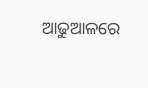ଆଢୁଆଳରେ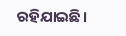ରହିଯାଇଛି।